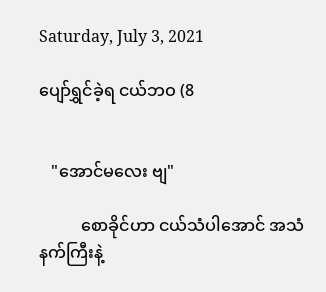Saturday, July 3, 2021

ပျော်ရွှင်ခဲ့ရ ငယ်ဘဝ (8


   "အောင်မလေး ဗျ"

          စောခိုင်ဟာ ငယ်သံပါအောင် အသံနက်ကြီးနဲ့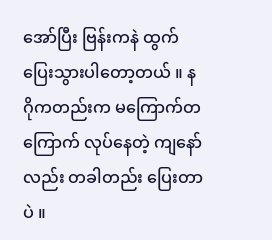အော်ပြီး ဗြန်းကနဲ ထွက်ပြေးသွားပါတော့တယ် ။ နဂိုကတည်းက မကြောက်တကြောက် လုပ်နေတဲ့ ကျနော်လည်း တခါတည်း ပြေးတာပဲ ။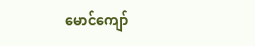မောင်ကျော်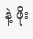နဲ့ ဖိုး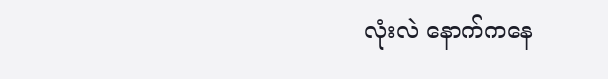လုံးလဲ နောက်ကနေ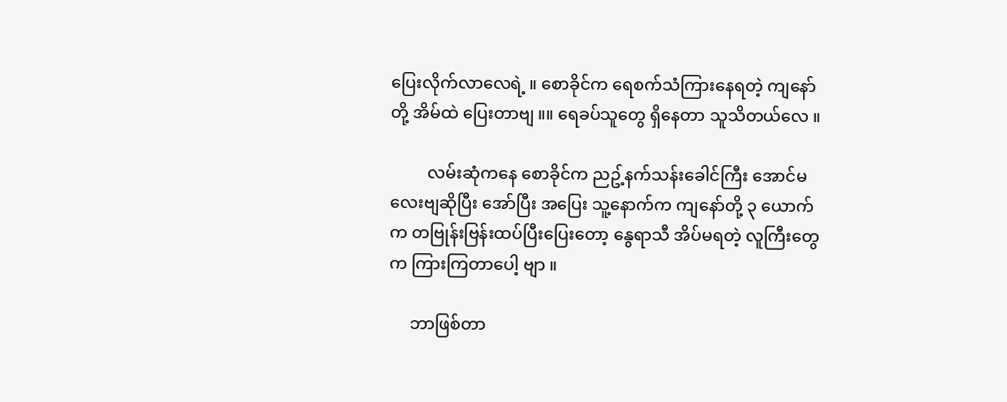ပြေးလိုက်လာလေရဲ့ ။ စောခိုင်က ရေစက်သံကြားနေရတဲ့ ကျနော်တို့ အိမ်ထဲ ပြေးတာဗျ ။။ ရေခပ်သူတွေ ရှိနေတာ သူသိတယ်လေ ။

         လမ်းဆုံကနေ စောခိုင်က ညဥ့်နက်သန်းခေါင်ကြီး အောင်မလေးဗျဆိုပြီး အော်ပြီး အပြေး သူ့နောက်က ကျနော်တို့ ၃ ယောက်က တဗြုန်းဗြန်းထပ်ပြီးပြေးတော့ နွေရာသီ အိပ်မရတဲ့ လူကြီးတွေက ကြားကြတာပေါ့ ဗျာ ။

     ဘာဖြစ်တာ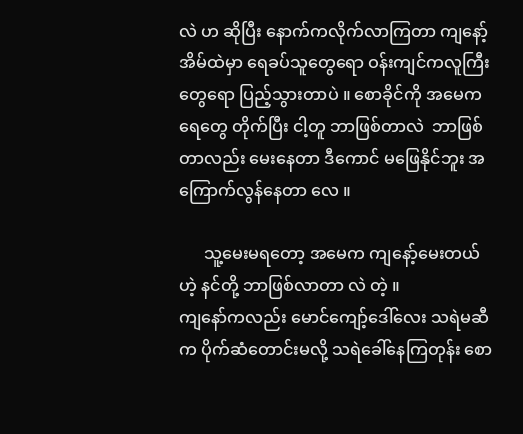လဲ ဟ ဆိုပြီး နောက်ကလိုက်လာကြတာ ကျနော့်အိမ်ထဲမှာ ရေခပ်သူတွေရော ဝန်းကျင်ကလူကြီးတွေရော ပြည့်သွားတာပဲ ။ စောခိုင်ကို အမေက ရေတွေ တိုက်ပြီး ငါ့တူ ဘာဖြစ်တာလဲ  ဘာဖြစ်တာလည်း မေးနေတာ ဒီကောင် မဖြေနိုင်ဘူး အကြောက်လွန်နေတာ လေ ။

      သူ့မေးမရတော့ အမေက ကျနော့်မေးတယ် ဟဲ့ နင်တို့ ဘာဖြစ်လာတာ လဲ တဲ့ ။
ကျနော်ကလည်း မောင်ကျော့်ဒေါ်လေး သရဲမဆီက ပိုက်ဆံတောင်းမလို့ သရဲခေါ်နေကြတုန်း စော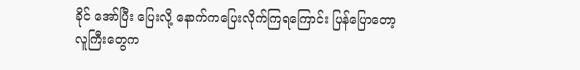ခိုင် အော်ပြီး ပြေးလို့ နောက်ကပြေးလိုက်ကြရကြောင်း ပြန်ပြောတော့  လူကြီးတွေက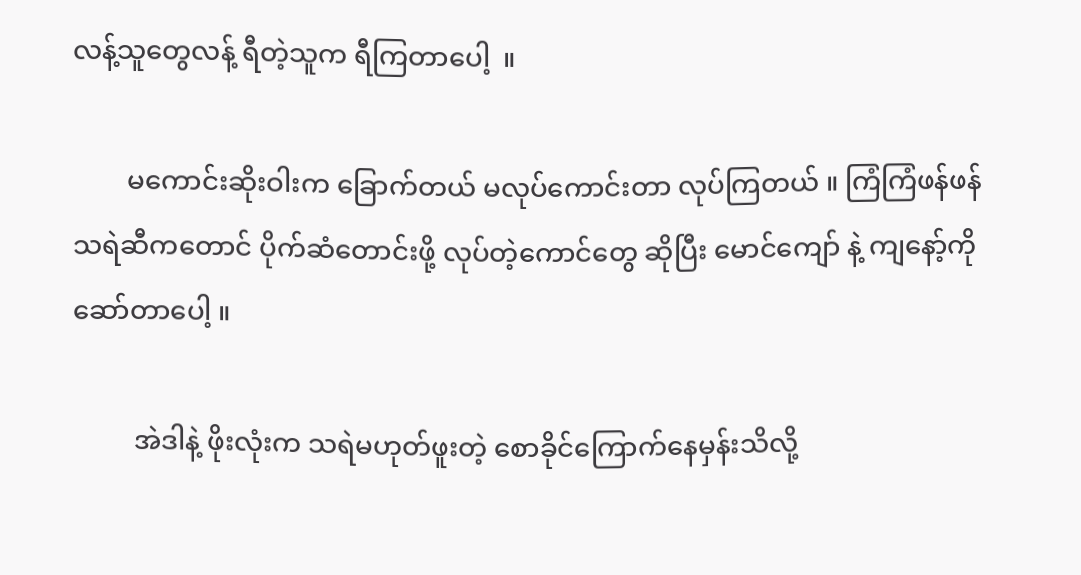လန့်သူတွေလန့် ရီတဲ့သူက ရီကြတာပေါ့  ။

        မကောင်းဆိုးဝါးက ခြောက်တယ် မလုပ်ကောင်းတာ လုပ်ကြတယ် ။ ကြံကြံဖန်ဖန် သရဲဆီကတောင် ပိုက်ဆံတောင်းဖို့ လုပ်တဲ့ကောင်တွေ ဆိုပြီး မောင်ကျော် နဲ့ ကျနော့်ကို ဆော်တာပေါ့ ။

         အဲဒါနဲ့ ဖိုးလုံးက သရဲမဟုတ်ဖူးတဲ့ စောခိုင်ကြောက်နေမှန်းသိလို့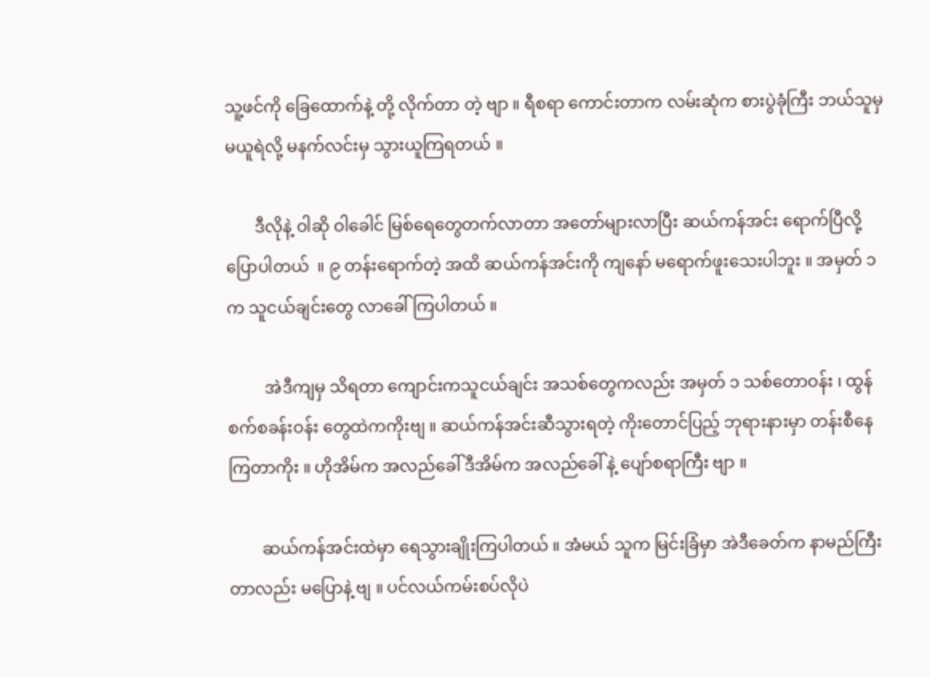သူ့ဖင်ကို ခြေထောက်နဲ့ တို့ လိုက်တာ တဲ့ ဗျာ ။ ရီစရာ ကောင်းတာက လမ်းဆုံက စားပွဲခုံကြီး ဘယ်သူမှ မယူရဲလို့ မနက်လင်းမှ သွားယူကြရတယ် ။

       ဒီလိုနဲ့ ဝါဆို ဝါခေါင် မြစ်ရေတွေတက်လာတာ အတော်များလာပြီး ဆယ်ကန်အင်း ရောက်ပြီလို့ ပြောပါတယ်  ။ ၉ တန်းရောက်တဲ့ အထိ ဆယ်ကန်အင်းကို ကျနော် မရောက်ဖူးသေးပါဘူး ။ အမှတ် ၁ က သူငယ်ချင်းတွေ လာခေါ်ကြပါတယ် ။

         အဲဒီကျမှ သိရတာ ကျောင်းကသူငယ်ချင်း အသစ်တွေကလည်း အမှတ် ၁ သစ်တောဝန်း ၊ ထွန်စက်စခန်းဝန်း တွေထဲကကိုးဗျ ။ ဆယ်ကန်အင်းဆီသွားရတဲ့ ကိုးတောင်ပြည့် ဘုရားနားမှာ တန်းစီနေကြတာကိုး ။ ဟိုအိမ်က အလည်ခေါ် ဒီအိမ်က အလည်ခေါ် နဲ့ ပျော်စရာကြီး ဗျာ ။

        ဆယ်ကန်အင်းထဲမှာ ရေသွားချိုးကြပါတယ် ။ အံမယ် သူက မြင်းခြံမှာ အဲဒီခေတ်က နာမည်ကြီးတာလည်း မပြောနဲ့ ဗျ ။ ပင်လယ်ကမ်းစပ်လိုပဲ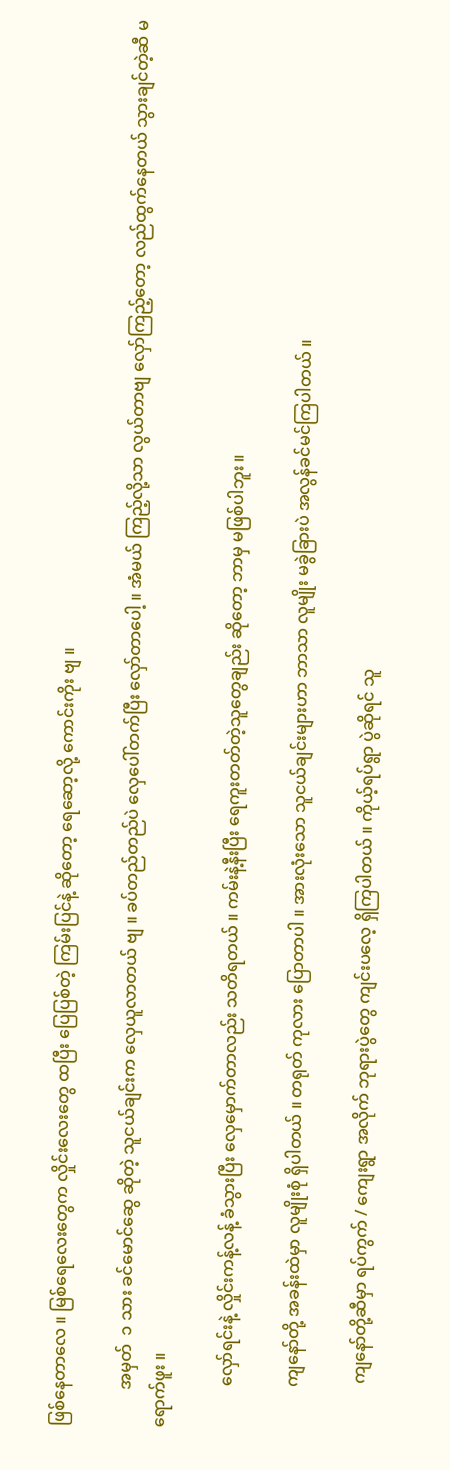ဖြစ်နေတာလေ ။ မြစ်ရေလေးတွေက လှိုင်းလေးတွေ ထပြီး ပြေပြစ်တဲ့ ကြမ်းပြင်နဲ့ ဆိုတော့ ရေဆော့လို့ ကောင်းကိုး ဗျ ။

         အမှတ်  ၁ သား ခင်မောင်ဆွေ ဆိုတဲ့ သူငယ်ချင်းက လှေယူလာတယ် ဗျ ။ ခပ်တည်တည်ပဲ လှေပေါ်တက်ပြီး လှော်တာပေါ့ ။ အံမယ် ကြည့်လို့သာ လွယ်တာဗျ လှော်ကြည့်တော့ လည်ထွက်နေတယ် သွားချင်တဲ့ဆီ မရောက်ဖူး ။

          လှော်ရင်းနဲ့ လှိုင်းကန့်လန့် ခံသွားပြီး လှေမှောက်တာလည်း သတိရတယ် ။ ကမ်းနဲ့နီးပြီး ရေကူးတတ်တဲ့သူတွေချည်း ဆိုတော့ ဘာမှ မဖြစ်ပါဘူး ။

          ကျနော်တို့ အခန်းထဲမှာ လူမျိုးစုံ ရှိပါတယ် ။ တရုတ် ကုလား ပြောတာပါ ။ အားလုံးသော သူငယ်ချင်းများဟာ ဘာသာ လူမျိုး မခွဲခြားပဲ အလွန်ခင်မင်ကြပါတယ် ။

           ကျနော်တို့ဆီမှာ ရပ်ကွက် / ကျေးရွာ အလိုက် ဘုရားပွဲတွေ ကျင်းပလေ့ ရှိကြပါတယ် ။ ကိုယ့်ရပ်ရွာ ပွဲဆိုရင် သူ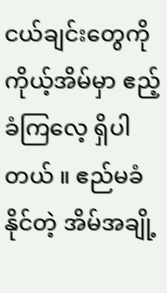ငယ်ချင်းတွေကို ကိုယ့်အိမ်မှာ ဧည့်ခံကြလေ့ ရှိပါတယ် ။ ဧည်မခံနိုင်တဲ့ အိမ်အချို့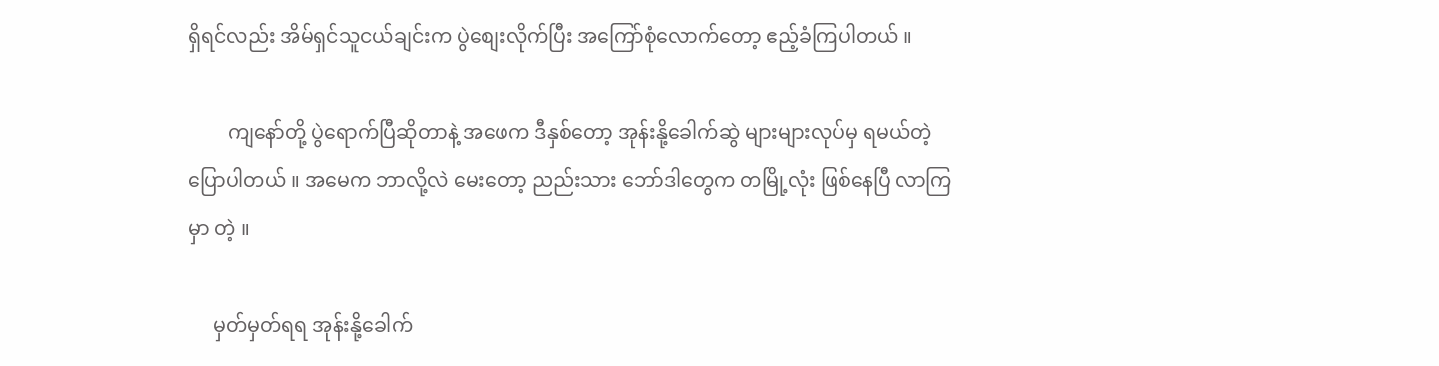ရှိရင်လည်း အိမ်ရှင်သူငယ်ချင်းက ပွဲစျေးလိုက်ပြီး အကြော်စုံလောက်တော့ ဧည့်ခံကြပါတယ် ။

        ကျနော်တို့ ပွဲရောက်ပြီဆိုတာနဲ့ အဖေက ဒီနှစ်တော့ အုန်းနို့ခေါက်ဆွဲ များများလုပ်မှ ရမယ်တဲ့ ပြောပါတယ် ။ အမေက ဘာလို့လဲ မေးတော့ ညည်းသား ဘော်ဒါတွေက တမြို့လုံး ဖြစ်နေပြီ လာကြမှာ တဲ့ ။

     မှတ်မှတ်ရရ အုန်းနို့ခေါက်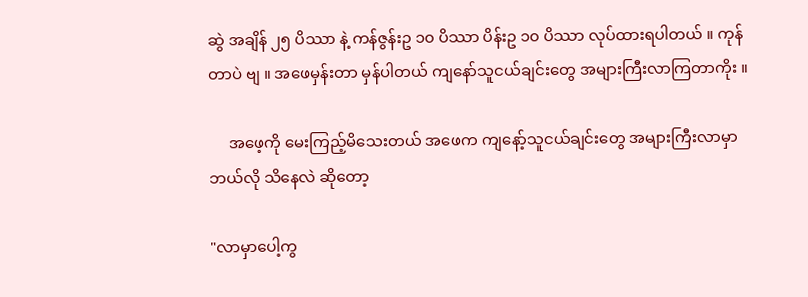ဆွဲ အချိန် ၂၅ ပိဿာ နဲ့ ကန်ဇွန်းဥ ၁၀ ပိဿာ ပိန်းဥ ၁၀ ပိဿာ လုပ်ထားရပါတယ် ။ ကုန်တာပဲ ဗျ ။ အဖေမှန်းတာ မှန်ပါတယ် ကျနော်သူငယ်ချင်းတွေ အများကြီးလာကြတာကိုး ။

     အဖေ့ကို မေးကြည့်မိသေးတယ် အဖေက ကျနော့်သူငယ်ချင်းတွေ အများကြီးလာမှာ ဘယ်လို သိနေလဲ ဆိုတော့

"လာမှာပေါ့ကွ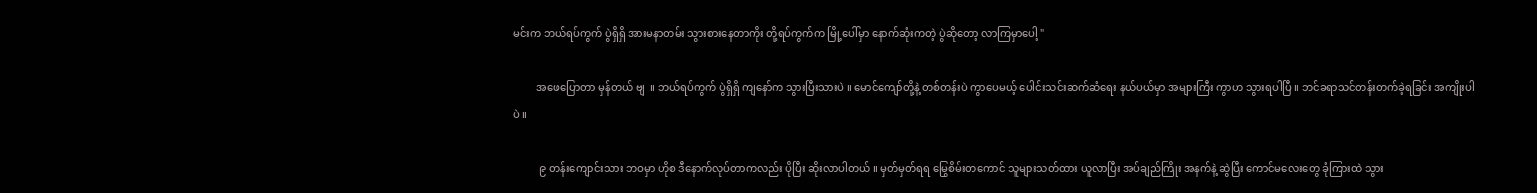မင်းက ဘယ်ရပ်ကွက် ပွဲရှိရှိ အားမနာတမ်း သွားစားနေတာကိုး တို့ရပ်ကွက်က မြို့ပေါ်မှာ နောက်ဆုံးကတဲ့ ပွဲဆိုတော့ လာကြမှာပေါ့ "

         အဖေပြောတာ မှန်တယ် ဗျ  ။ ဘယ်ရပ်ကွက် ပွဲရှိရှိ ကျနော်က သွားပြီးသားပဲ ။ မောင်ကျော်တို့နဲ့ တစ်တန်းပဲ ကွာပေမယ့် ပေါင်းသင်းဆက်ဆံရေး နယ်ပယ်မှာ အများကြီး ကွာဟ သွားရပါပြီ ။ ဘင်ခရာသင်တန်းတက်ခဲ့ရခြင်း အကျိုးပါပဲ ။

          ၉ တန်းကျောင်းသား ဘဝမှာ ဟိုစ ဒီနောက်လုပ်တာကလည်း ပိုပြီး ဆိုးလာပါတယ် ။ မှတ်မှတ်ရရ မြွေစိမ်းတကောင် သူများသတ်ထား ယူလာပြီး အပ်ချည်ကြိုး အနက်နဲ့ ဆွဲပြီး ကောင်မလေးတွေ ခုံကြားထဲ သွား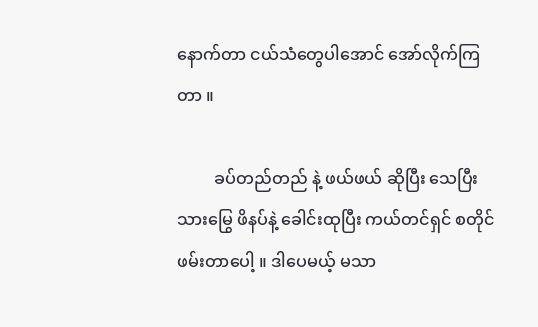နောက်တာ ငယ်သံတွေပါအောင် အော်လိုက်ကြတာ ။

         ခပ်တည်တည် နဲ့ ဖယ်ဖယ် ဆိုပြီး သေပြီးသားမြွေ ဖိနပ်နဲ့ ခေါင်းထုပြီး ကယ်တင်ရှင် စတိုင်ဖမ်းတာပေါ့ ။ ဒါပေမယ့် မသာ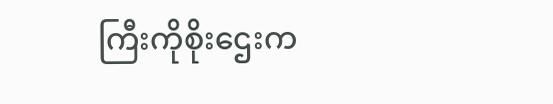ကြီးကိုစိုးဌေးက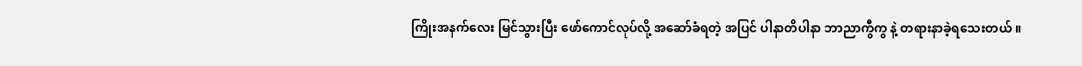ကြိုးအနက်လေး မြင်သွားပြီး ဖော်ကောင်လုပ်လို့ အဆော်ခံရတဲ့ အပြင် ပါနာတိပါနာ ဘာညာကွီကွ နဲ့ တရားနာခဲ့ရသေးတယ် ။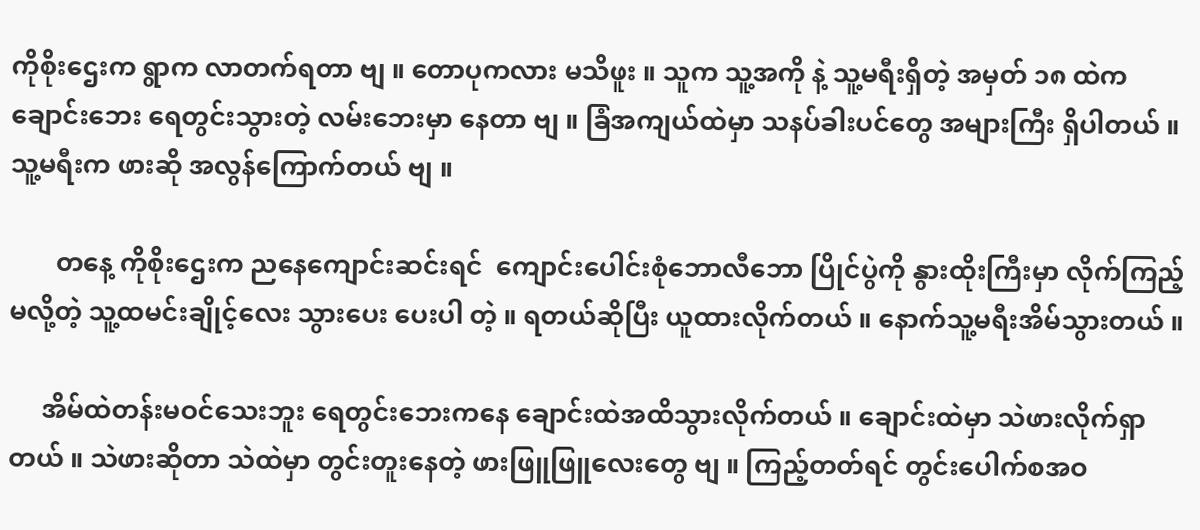ကိုစိုးဌေးက ရွာက လာတက်ရတာ ဗျ ။ တောပုကလား မသိဖူး ။ သူက သူ့အကို နဲ့ သူ့မရီးရှိတဲ့ အမှတ် ၁၈ ထဲက ချောင်းဘေး ရေတွင်းသွားတဲ့ လမ်းဘေးမှာ နေတာ ဗျ ။ ခြံအကျယ်ထဲမှာ သနပ်ခါးပင်တွေ အများကြီး ရှိပါတယ် ။ သူ့မရီးက ဖားဆို အလွန်ကြောက်တယ် ဗျ ။

       တနေ့ ကိုစိုးဌေးက ညနေကျောင်းဆင်းရင်  ကျောင်းပေါင်းစုံဘောလီဘော ပြိုင်ပွဲကို နွားထိုးကြီးမှာ လိုက်ကြည့်မလို့တဲ့ သူ့ထမင်းချိုင့်လေး သွားပေး ပေးပါ တဲ့ ။ ရတယ်ဆိုပြီး ယူထားလိုက်တယ် ။ နောက်သူ့မရီးအိမ်သွားတယ် ။

     အိမ်ထဲတန်းမဝင်သေးဘူး ရေတွင်းဘေးကနေ ချောင်းထဲအထိသွားလိုက်တယ် ။ ချောင်းထဲမှာ သဲဖားလိုက်ရှာတယ် ။ သဲဖားဆိုတာ သဲထဲမှာ တွင်းတူးနေတဲ့ ဖားဖြူဖြူလေးတွေ ဗျ ။ ကြည့်တတ်ရင် တွင်းပေါက်စအဝ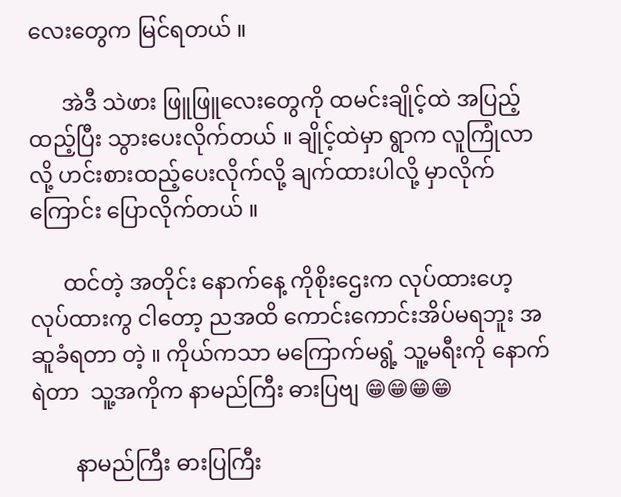လေးတွေက မြင်ရတယ် ။

      အဲဒီ သဲဖား ဖြူဖြူလေးတွေကို ထမင်းချိုင့်ထဲ အပြည့်ထည့်ပြီး သွားပေးလိုက်တယ် ။ ချိုင့်ထဲမှာ ရွာက လူကြုံလာလို့ ဟင်းစားထည့်ပေးလိုက်လို့ ချက်ထားပါလို့ မှာလိုက်ကြောင်း ပြောလိုက်တယ် ။

      ထင်တဲ့ အတိုင်း နောက်နေ့ ကိုစိုးဌေးက လုပ်ထားဟေ့  လုပ်ထားကွ ငါတော့ ညအထိ ကောင်းကောင်းအိပ်မရဘူး အဆူခံရတာ တဲ့ ။ ကိုယ်ကသာ မကြောက်မရွံ့ သူ့မရီးကို နောက်ရဲတာ  သူ့အကိုက နာမည်ကြီး ဓားပြဗျ 😁😁😁😁

        နာမည်ကြီး ဓားပြကြီး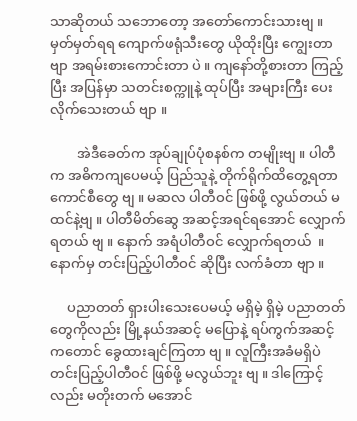သာဆိုတယ် သဘောတော့ အတော်ကောင်းသားဗျ ။ မှတ်မှတ်ရရ ကျောက်ဖရုံသီးတွေ ယိုထိုးပြီး ကျွေးတာ ဗျာ အရမ်းစားကောင်းတာ ပဲ ။ ကျနော်တို့စားတာ ကြည့်ပြီး အပြန်မှာ သတင်းစက္ကူနဲ့ ထုပ်ပြီး အများကြီး ပေးလိုက်သေးတယ် ဗျာ ။

        အဲဒီခေတ်က အုပ်ချုပ်ပုံစနစ်က တမျိုးဗျ ။ ပါတီက အဓိကကျပေမယ့် ပြည်သူနဲ့ တိုက်ရိုက်ထိတွေ့ရတာ ကောင်စီတွေ ဗျ ။ မဆလ ပါတီဝင် ဖြစ်ဖို့ လွယ်တယ် မထင်နဲ့ဗျ ။ ပါတီမိတ်ဆွေ အဆင့်အရင်ရအောင် လျှောက်ရတယ် ဗျ ။ နောက် အရံပါတီဝင် လျှောက်ရတယ်  ။ နောက်မှ တင်းပြည့်ပါတီဝင် ဆိုပြီး လက်ခံတာ ဗျာ ။

     ပညာတတ် ရှားပါးသေးပေမယ့် မရှိမဲ့ ရှိမဲ့ ပညာတတ်တွေကိုလည်း မြို့နယ်အဆင့် မပြောနဲ့ ရပ်ကွက်အဆင့်ကတောင် ခွေထားချင်ကြတာ ဗျ ။ လူကြီးအခံမရှိပဲ တင်းပြည့်ပါတီဝင် ဖြစ်ဖို့ မလွယ်ဘူး ဗျ ။ ဒါကြောင့်လည်း မတိုးတက် မအောင်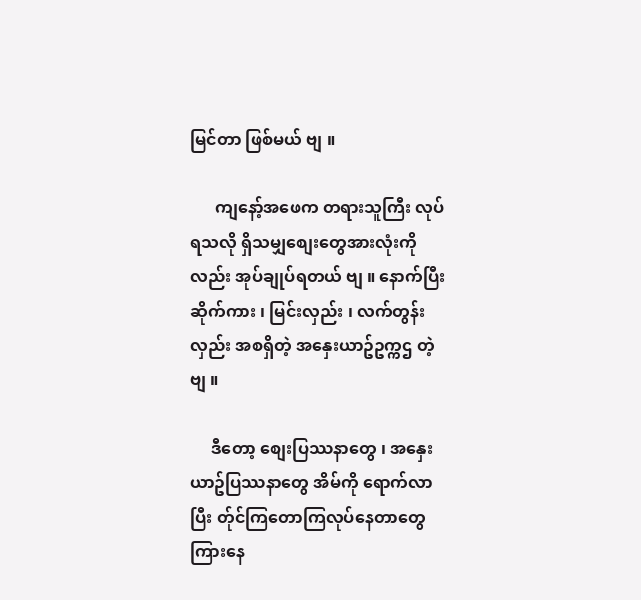မြင်တာ ဖြစ်မယ် ဗျ ။

      ကျနော့်အဖေက တရားသူကြီး လုပ်ရသလို ရှိသမျှစျေးတွေအားလုံးကိုလည်း အုပ်ချုပ်ရတယ် ဗျ ။ နောက်ပြီး ဆိုက်ကား ၊ မြင်းလှည်း ၊ လက်တွန်းလှည်း အစရှိတဲ့ အနှေးယာဥ်ဥက္ကဌ တဲ့ ဗျ ။

     ဒီတော့ စျေးပြဿနာတွေ ၊ အနှေးယာဥ်ပြဿနာတွေ အိမ်ကို ရောက်လာပြီး တ်ုင်ကြတောကြလုပ်နေတာတွေ ကြားနေ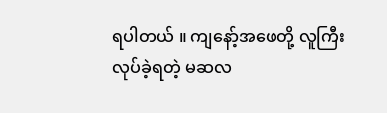ရပါတယ် ။ ကျနော့်အဖေတို့ လူကြီးလုပ်ခဲ့ရတဲ့ မဆလ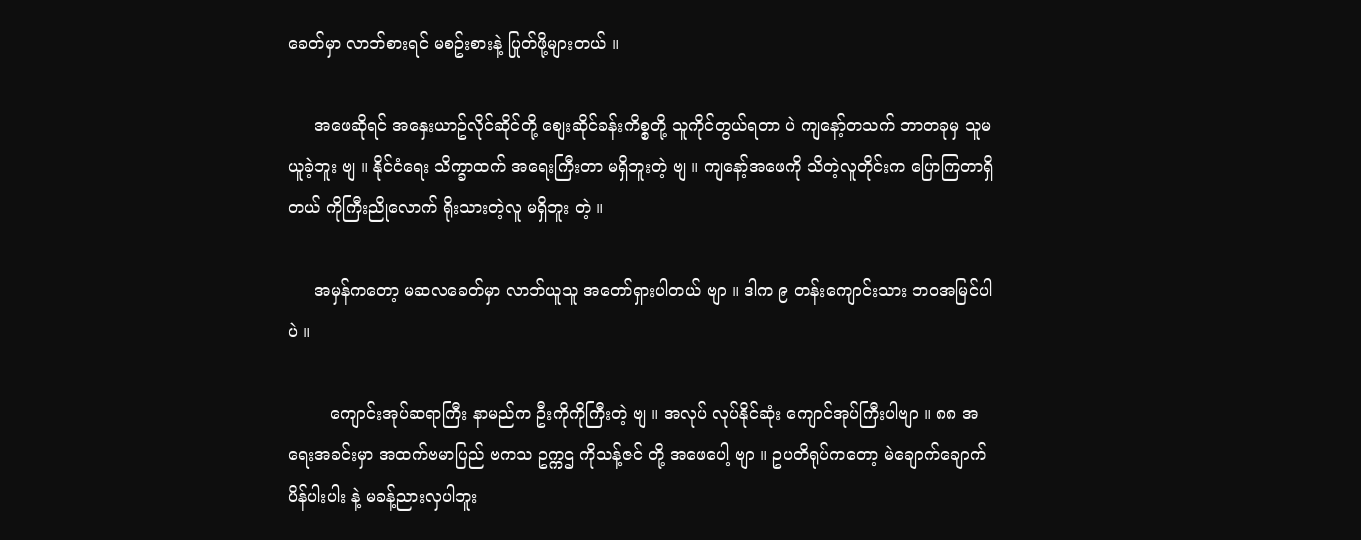ခေတ်မှာ လာဘ်စားရင် မစဥ်းစားနဲ့ ပြုတ်ဖို့များတယ် ။

     အဖေဆိုရင် အနှေးယာဥ်လိုင်ဆိုင်တို့ စျေးဆိုင်ခန်းကိစ္စတို့ သူကိုင်တွယ်ရတာ ပဲ ကျနော့်တသက် ဘာတခုမှ သူမယူခဲ့ဘူး ဗျ ။ နိုင်ငံရေး သိက္ခာထက် အရေးကြီးတာ မရှိဘူးတဲ့ ဗျ ။ ကျနော့်အဖေကို သိတဲ့လူတိုင်းက ပြောကြတာရှိတယ် ကိုကြီးညိုလောက် ရိုးသားတဲ့လူ မရှိဘူး တဲ့ ။

     အမှန်ကတော့ မဆလခေတ်မှာ လာဘ်ယူသူ အတော်ရှားပါတယ် ဗျာ ။ ဒါက ၉ တန်းကျောင်းသား ဘဝအမြင်ပါ ပဲ ။

        ကျောင်းအုပ်ဆရာကြီး နာမည်က ဦးကိုကိုကြီးတဲ့ ဗျ ။ အလုပ် လုပ်နိုင်ဆုံး ကျောင်အုပ်ကြီးပါဗျာ ။ ၈၈ အရေးအခင်းမှာ အထက်ဗမာပြည် ဗကသ ဥက္ကဌ ကိုသန့်ဇင် တို့ အဖေပေါ့ ဗျာ ။ ဥပတိရုပ်ကတော့ မဲချောက်ချောက် ပိန်ပါးပါး နဲ့ မခန့်ညားလှပါဘူး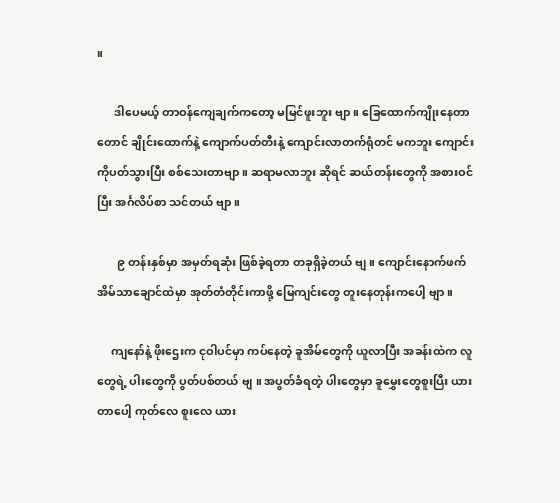။

      ဒါပေမယ့် တာဝန်ကျေချက်ကတော့ မမြင်ဖူးဘူး ဗျာ ။ ခြေထောက်ကျိုးနေတာတောင် ချိုင်းထောက်နဲ့ ကျောက်ပတ်တီးနဲ့ ကျောင်းလာတက်ရုံတင် မကဘူး ကျောင်းကိုပတ်သွားပြီး စစ်သေးတာဗျာ ။ ဆရာမလာဘူး ဆိုရင် ဆယ်တန်းတွေကို အစားဝင်ပြီး အင်္ဂလိပ်စာ သင်တယ် ဗျာ ။

       ၉ တန်းနှစ်မှာ အမှတ်ရဆုံး ဖြစ်ခဲ့ရတာ တခုရှိခဲ့တယ် ဗျ ။ ကျောင်းနောက်ဖက် အိမ်သာချောင်ထဲမှာ အုတ်တံတိုင်းကာဖို့ မြေကျင်းတွေ တူးနေတုန်းကပေါ့ ဗျာ ။

     ကျနော်နဲ့ ဖိုးဌေးက ငုဝါပင်မှာ ကပ်နေတဲ့ ခူအိမ်တွေကို ယူလာပြီး အခန်းထဲက လူတွေရဲ့ ပါးတွေကို ပွတ်ပစ်တယ် ဗျ ။ အပွတ်ခံရတဲ့ ပါးတွေမှာ ခူမွှေးတွေစူးပြီး ယားတာပေါ့ ကုတ်လေ စူးလေ ယား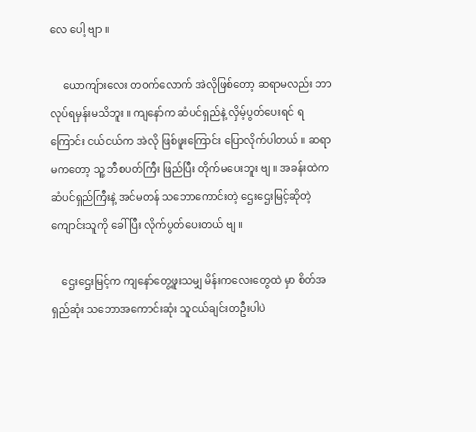လေ ပေါ့ ဗျာ ။

     ယောကျ်ားလေး တဝက်လောက် အဲလိုဖြစ်တော့ ဆရာမလည်း ဘာလုပ်ရမှန်းမသိဘူး ။ ကျနော်က ဆံပင်ရှည်နဲ့ လှိမ့်ပွတ်ပေးရင် ရကြောင်း ငယ်ငယ်က အဲလို ဖြစ်ဖူးကြောင်း ပြောလိုက်ပါတယ် ။ ဆရာမကတော့ သူ့ ဘီစပတ်ကြီး ဖြည်ပြီး တိုက်မပေးဘူး ဗျ ။ အခန်းထဲက ဆံပင်ရှည်ကြီးနဲ့ အင်မတန် သဘောကောင်းတဲ့ ဌေးဌေးမြင့်ဆိုတဲ့ ကျောင်းသူကို ခေါ်ပြီး လိုက်ပွတ်ပေးတယ် ဗျ ။

    ဌေးဌေးမြင့်က ကျနော်တွေ့ဖူးသမျှ မိန်းကလေးတွေထဲ မှာ စိတ်အရှည်ဆုံး သဘောအကောင်းဆုံး သူငယ်ချင်းတဦးပါပဲ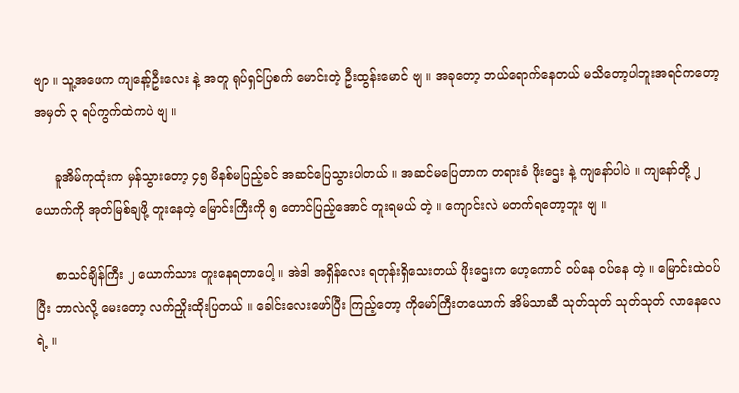ဗျာ ။ သူ့အဖေက ကျနော့်ဦးလေး နဲ့ အတူ ရုပ်ရှင်ပြစက် မောင်းတဲ့ ဦးထွန်းမောင် ဗျ ။ အခုတော့ ဘယ်ရောက်နေတယ် မသိတော့ပါဘူးအရင်ကတော့ အမှတ် ၃ ရပ်ကွက်ထဲကပဲ ဗျ ။

     ခူအိမ်ကုထုံးက မှန်သွားတော့ ၄၅ မိနစ်မပြည့်ခင် အဆင်ပြေသွားပါတယ် ။ အဆင်မပြေတာက တရားခံ ဖိုးဌေး နဲ့ ကျနော်ပါပဲ ။ ကျနော်တို့ ၂ ယောက်ကို အုတ်မြစ်ချဖို့ တူးနေတဲ့ မြောင်းကြီးကို ၅ တောင်ပြည့်အောင် တူးရမယ် တဲ့ ။ ကျောင်းလဲ မတက်ရတော့ဘူး ဗျ ။

     စာသင်ချိန်ကြီး ၂ ယောက်သား တူးနေရတာပေါ့ ။ အဲဒါ အရှိန်လေး ရတုန်းရှိသေးတယ် ဖိုးဌေးက ဟေ့ကောင် ဝပ်နေ ဝပ်နေ တဲ့ ။ မြောင်းထဲဝပ်ပြီး ဘာလဲလို့ မေးတော့ လက်ညှိုးထိုးပြတယ် ။ ခေါင်းလေးဖော်ပြီး ကြည့်တော့ ကိုမော်ကြီးတယောက် အိမ်သာဆီ သုတ်သုတ် သုတ်သုတ် လာနေလေရဲ့ ။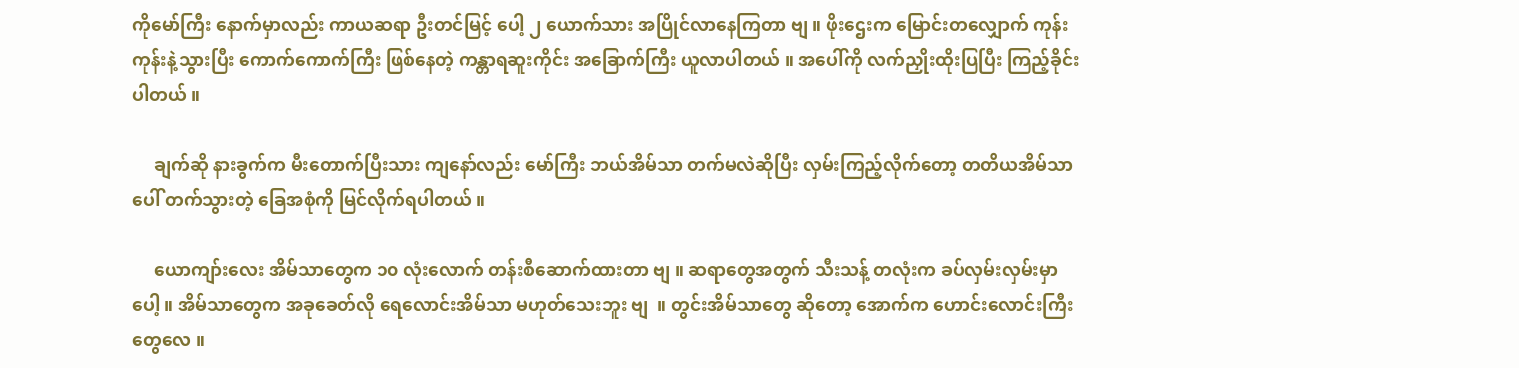ကိုမော်ကြီး နောက်မှာလည်း ကာယဆရာ ဦးတင်မြင့် ပေါ့ ၂ ယောက်သား အပြိုင်လာနေကြတာ ဗျ ။ ဖိုးဌေးက မြောင်းတလျှောက် ကုန်းကုန်းနဲ့သွားပြီး ကောက်ကောက်ကြီး ဖြစ်နေတဲ့ ကန္တာရဆူးကိုင်း အခြောက်ကြီး ယူလာပါတယ် ။ အပေါ်ကို လက်ညှိုးထိုးပြပြီး ကြည့်ခိုင်းပါတယ် ။

     ချက်ဆို နားခွက်က မီးတောက်ပြီးသား ကျနော်လည်း မော်ကြီး ဘယ်အိမ်သာ တက်မလဲဆိုပြီး လှမ်းကြည့်လိုက်တော့ တတိယအိမ်သာပေါ် တက်သွားတဲ့ ခြေအစုံကို မြင်လိုက်ရပါတယ် ။

     ယောကျာ်းလေး အိမ်သာတွေက ၁၀ လုံးလောက် တန်းစီဆောက်ထားတာ ဗျ ။ ဆရာတွေအတွက် သီးသန့် တလုံးက ခပ်လှမ်းလှမ်းမှာပေါ့ ။ အိမ်သာတွေက အခုခေတ်လို ရေလောင်းအိမ်သာ မဟုတ်သေးဘူး ဗျ  ။ တွင်းအိမ်သာတွေ ဆိုတော့ အောက်က ဟောင်းလောင်းကြီးတွေလေ ။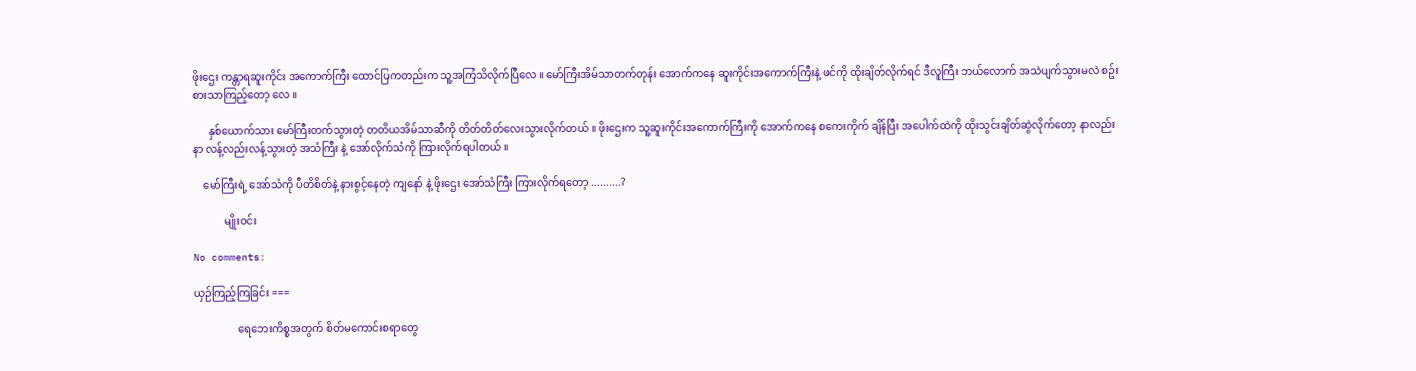ဖိုးဌေး ကန္တာရဆူးကိုင်း အကောက်ကြီး ထောင်ပြကတည်းက သူ့အကြံသိလိုက်ပြီလေ ။ မော်ကြီးအိမ်သာတက်တုန်း အောက်ကနေ ဆူးကိုင်းအကောက်ကြီးနဲ့ ဖင်ကို ထိုးချိတ်လိုက်ရင် ဒီလူကြီး ဘယ်လောက် အသဲပျက်သွားမလဲ စဥ်းစားသာကြည့်တော့ လေ ။

      နှစ်ယောက်သား မော်ကြီးတက်သွားတဲ့ တတိယအိမ်သာဆီကို တိတ်တိတ်လေးသွားလိုက်တယ် ။ ဖိုးဌေးက သူ့ဆူးကိုင်းအကောက်ကြီးကို အောက်ကနေ စကေးကိုက် ချိန်ပြီး အပေါက်ထဲကို ထိုးသွင်းချိတ်ဆွဲလိုက်တော့ နာလည်းနာ လန့်လည်းလန့်သွားတဲ့ အသံကြီး နဲ့ အော်လိုက်သံကို ကြားလိုက်ရပါတယ် ။

    မော်ကြီးရဲ့ အော်သံကို ပီတိစိတ်နဲ့ နားစွင့်နေတဲ့ ကျနော် နဲ့ ဖိုးဌေး အော်သံကြီး ကြားလိုက်ရတော့ ..........?

            မျိုးဝင်း

No comments:

ယှဉ်ကြည့်ကြခြင်း ===

                 ရေဘေးကိစ္စအတွက် စိတ်မကောင်းစရာတွေ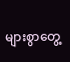များစွာတွေ့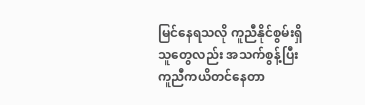မြင်နေရသလို ကူညီနိုင်စွမ်းရှိသူတွေလည်း အသက်စွန့်ပြီး ကူညီကယိတင်နေတာ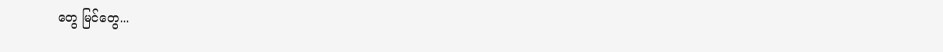တွေ မြင်တွေ...